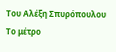Του Αλέξη Σπυρόπουλου
Το μέτρο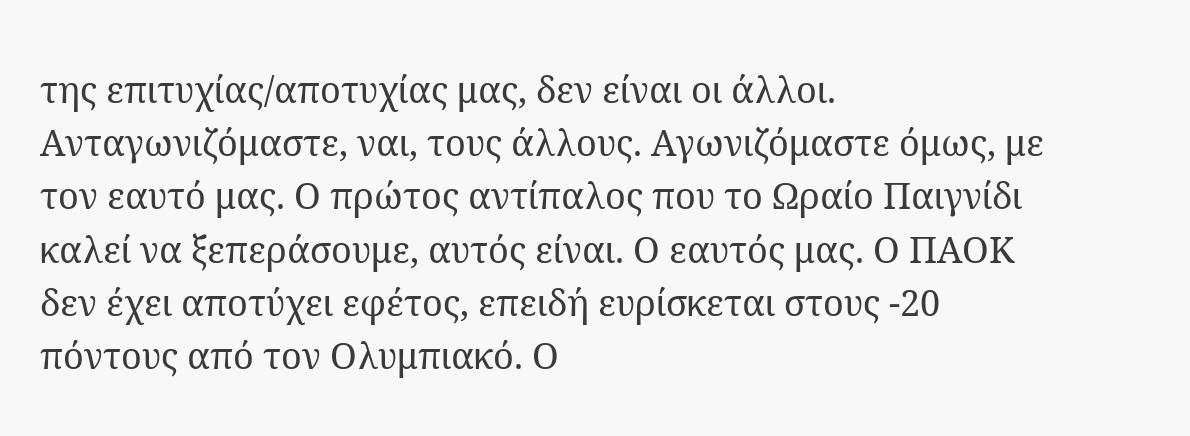της επιτυχίας/αποτυχίας μας, δεν είναι οι άλλοι. Ανταγωνιζόμαστε, ναι, τους άλλους. Αγωνιζόμαστε όμως, με τον εαυτό μας. Ο πρώτος αντίπαλος που το Ωραίο Παιγνίδι καλεί να ξεπεράσουμε, αυτός είναι. Ο εαυτός μας. Ο ΠΑΟΚ δεν έχει αποτύχει εφέτος, επειδή ευρίσκεται στους -20 πόντους από τον Ολυμπιακό. Ο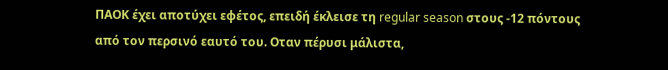ΠΑΟΚ έχει αποτύχει εφέτος, επειδή έκλεισε τη regular season στους -12 πόντους από τον περσινό εαυτό του. Οταν πέρυσι μάλιστα,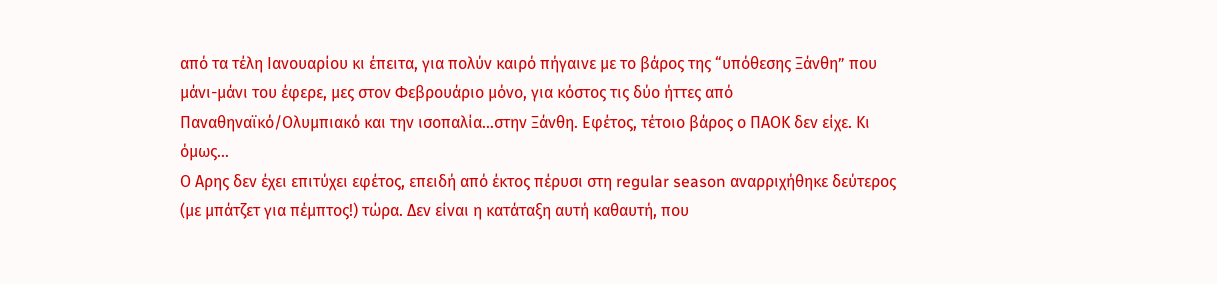από τα τέλη Ιανουαρίου κι έπειτα, για πολύν καιρό πήγαινε με το βάρος της “υπόθεσης Ξάνθη” που μάνι-μάνι του έφερε, μες στον Φεβρουάριο μόνο, για κόστος τις δύο ήττες από Παναθηναϊκό/Ολυμπιακό και την ισοπαλία…στην Ξάνθη. Εφέτος, τέτοιο βάρος ο ΠΑΟΚ δεν είχε. Κι όμως…
Ο Αρης δεν έχει επιτύχει εφέτος, επειδή από έκτος πέρυσι στη regular season αναρριχήθηκε δεύτερος (με μπάτζετ για πέμπτος!) τώρα. Δεν είναι η κατάταξη αυτή καθαυτή, που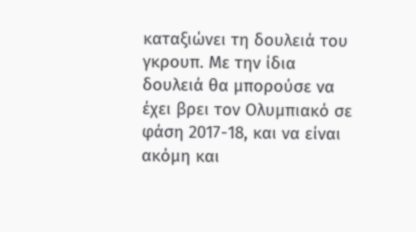καταξιώνει τη δουλειά του γκρουπ. Με την ίδια δουλειά θα μπορούσε να έχει βρει τον Ολυμπιακό σε φάση 2017-18, και να είναι ακόμη και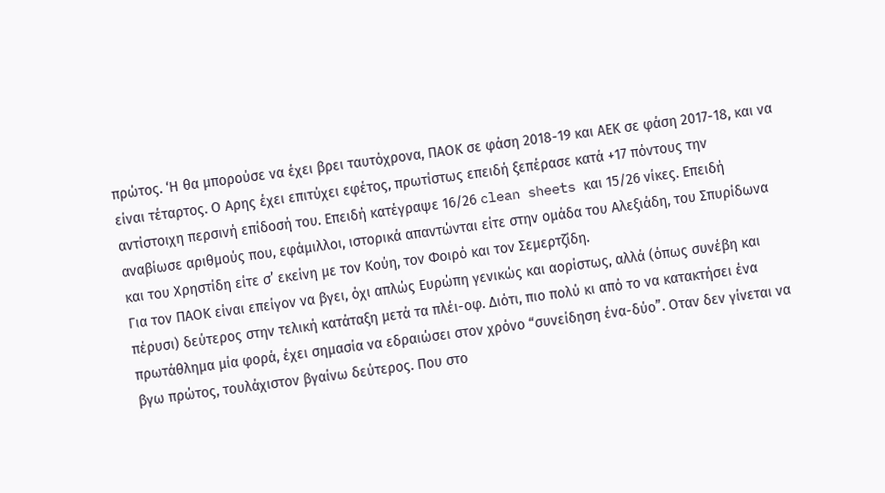πρώτος. ‘Η θα μπορούσε να έχει βρει ταυτόχρονα, ΠΑΟΚ σε φάση 2018-19 και ΑΕΚ σε φάση 2017-18, και να είναι τέταρτος. Ο Αρης έχει επιτύχει εφέτος, πρωτίστως επειδή ξεπέρασε κατά +17 πόντους την αντίστοιχη περσινή επίδοσή του. Επειδή κατέγραψε 16/26 clean sheets και 15/26 νίκες. Επειδή αναβίωσε αριθμούς που, εφάμιλλοι, ιστορικά απαντώνται είτε στην ομάδα του Αλεξιάδη, του Σπυρίδωνα και του Χρηστίδη είτε σ’ εκείνη με τον Κούη, τον Φοιρό και τον Σεμερτζίδη.
Για τον ΠΑΟΚ είναι επείγον να βγει, όχι απλώς Ευρώπη γενικώς και αορίστως, αλλά (όπως συνέβη και πέρυσι) δεύτερος στην τελική κατάταξη μετά τα πλέι-οφ. Διότι, πιο πολύ κι από το να κατακτήσει ένα πρωτάθλημα μία φορά, έχει σημασία να εδραιώσει στον χρόνο “συνείδηση ένα-δύο”. Οταν δεν γίνεται να βγω πρώτος, τουλάχιστον βγαίνω δεύτερος. Που στο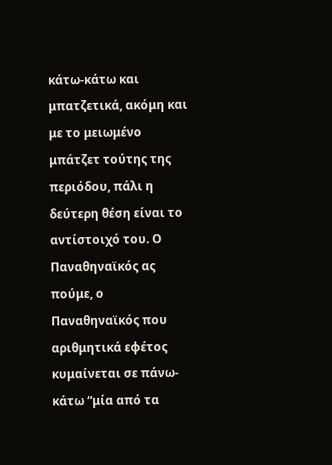κάτω-κάτω και μπατζετικά, ακόμη και με το μειωμένο μπάτζετ τούτης της περιόδου, πάλι η δεύτερη θέση είναι το αντίστοιχό του. Ο Παναθηναϊκός ας πούμε, ο Παναθηναϊκός που αριθμητικά εφέτος κυμαίνεται σε πάνω-κάτω “μία από τα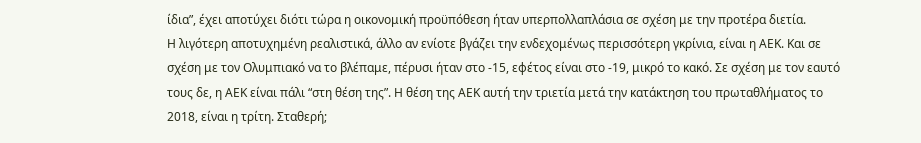ίδια”, έχει αποτύχει διότι τώρα η οικονομική προϋπόθεση ήταν υπερπολλαπλάσια σε σχέση με την προτέρα διετία.
Η λιγότερη αποτυχημένη ρεαλιστικά, άλλο αν ενίοτε βγάζει την ενδεχομένως περισσότερη γκρίνια, είναι η ΑΕΚ. Και σε σχέση με τον Ολυμπιακό να το βλέπαμε, πέρυσι ήταν στο -15, εφέτος είναι στο -19, μικρό το κακό. Σε σχέση με τον εαυτό τους δε, η ΑΕΚ είναι πάλι “στη θέση της”. Η θέση της ΑΕΚ αυτή την τριετία μετά την κατάκτηση του πρωταθλήματος το 2018, είναι η τρίτη. Σταθερή;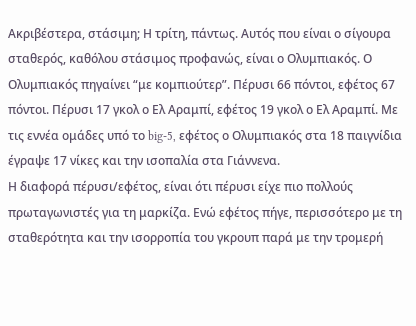Ακριβέστερα, στάσιμη; Η τρίτη, πάντως. Αυτός που είναι ο σίγουρα σταθερός, καθόλου στάσιμος προφανώς, είναι ο Ολυμπιακός. Ο Ολυμπιακός πηγαίνει “με κομπιούτερ”. Πέρυσι 66 πόντοι, εφέτος 67 πόντοι. Πέρυσι 17 γκολ ο Ελ Αραμπί, εφέτος 19 γκολ ο Ελ Αραμπί. Με τις εννέα ομάδες υπό το big-5, εφέτος ο Ολυμπιακός στα 18 παιγνίδια έγραψε 17 νίκες και την ισοπαλία στα Γιάννενα.
Η διαφορά πέρυσι/εφέτος, είναι ότι πέρυσι είχε πιο πολλούς πρωταγωνιστές για τη μαρκίζα. Ενώ εφέτος πήγε, περισσότερο με τη σταθερότητα και την ισορροπία του γκρουπ παρά με την τρομερή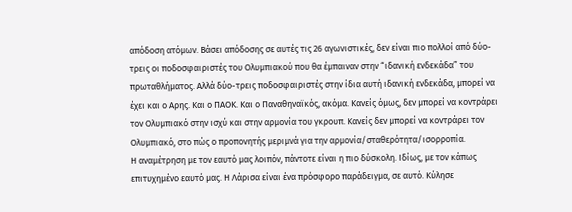απόδοση ατόμων. Βάσει απόδοσης σε αυτές τις 26 αγωνιστικές, δεν είναι πιο πολλοί από δύο-τρεις οι ποδοσφαιριστές του Ολυμπιακού που θα έμπαιναν στην “ιδανική ενδεκάδα” του πρωταθλήματος. Αλλά δύο-τρεις ποδοσφαιριστές στην ίδια αυτή ιδανική ενδεκάδα, μπορεί να έχει και ο Αρης. Και ο ΠΑΟΚ. Και ο Παναθηναϊκός, ακόμα. Κανείς όμως, δεν μπορεί να κοντράρει τον Ολυμπιακό στην ισχύ και στην αρμονία του γκρουπ. Κανείς δεν μπορεί να κοντράρει τον Ολυμπιακό, στο πώς ο προπονητής μεριμνά για την αρμονία/σταθερότητα/ισορροπία.
Η αναμέτρηση με τον εαυτό μας λοιπόν, πάντοτε είναι η πιο δύσκολη. Ιδίως, με τον κάπως επιτυχημένο εαυτό μας. Η Λάρισα είναι ένα πρόσφορο παράδειγμα, σε αυτό. Κύλησε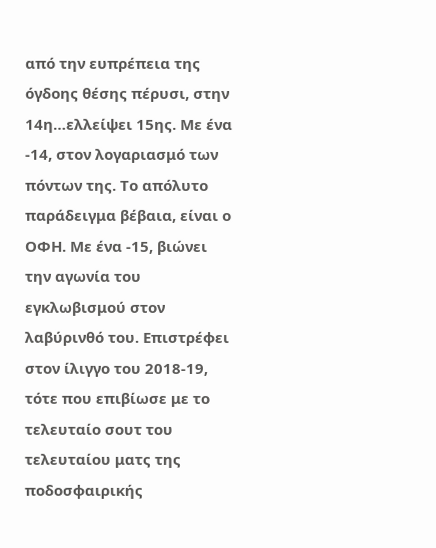από την ευπρέπεια της όγδοης θέσης πέρυσι, στην 14η…ελλείψει 15ης. Με ένα -14, στον λογαριασμό των πόντων της. Το απόλυτο παράδειγμα βέβαια, είναι ο ΟΦΗ. Με ένα -15, βιώνει την αγωνία του εγκλωβισμού στον λαβύρινθό του. Επιστρέφει στον ίλιγγο του 2018-19, τότε που επιβίωσε με το τελευταίο σουτ του τελευταίου ματς της ποδοσφαιρικής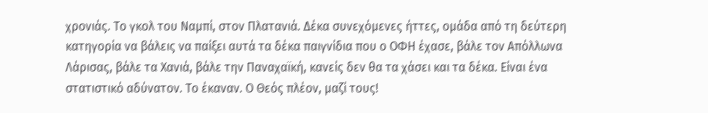χρονιάς. Το γκολ του Ναμπί, στον Πλατανιά. Δέκα συνεχόμενες ήττες, ομάδα από τη δεύτερη κατηγορία να βάλεις να παίξει αυτά τα δέκα παιγνίδια που ο ΟΦΗ έχασε, βάλε τον Απόλλωνα Λάρισας, βάλε τα Χανιά, βάλε την Παναχαϊκή, κανείς δεν θα τα χάσει και τα δέκα. Είναι ένα στατιστικό αδύνατον. Το έκαναν. Ο Θεός πλέον, μαζί τους!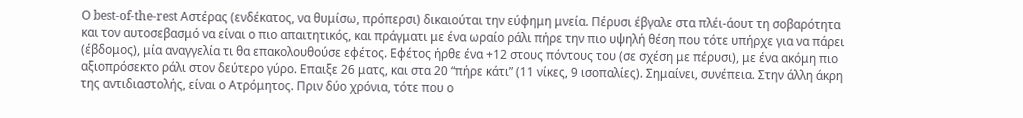Ο best-of-the-rest Αστέρας (ενδέκατος, να θυμίσω, πρόπερσι) δικαιούται την εύφημη μνεία. Πέρυσι έβγαλε στα πλέι-άουτ τη σοβαρότητα και τον αυτοσεβασμό να είναι ο πιο απαιτητικός, και πράγματι με ένα ωραίο ράλι πήρε την πιο υψηλή θέση που τότε υπήρχε για να πάρει (έβδομος), μία αναγγελία τι θα επακολουθούσε εφέτος. Εφέτος ήρθε ένα +12 στους πόντους του (σε σχέση με πέρυσι), με ένα ακόμη πιο αξιοπρόσεκτο ράλι στον δεύτερο γύρο. Επαιξε 26 ματς, και στα 20 “πήρε κάτι” (11 νίκες, 9 ισοπαλίες). Σημαίνει, συνέπεια. Στην άλλη άκρη της αντιδιαστολής, είναι ο Ατρόμητος. Πριν δύο χρόνια, τότε που ο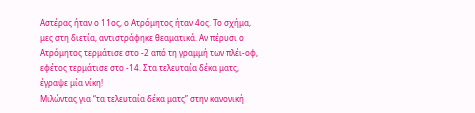Αστέρας ήταν ο 11ος, ο Ατρόμητος ήταν 4ος. Το σχήμα, μες στη διετία, αντιστράφηκε θεαματικά. Αν πέρυσι ο Ατρόμητος τερμάτισε στο -2 από τη γραμμή των πλέι-οφ, εφέτος τερμάτισε στο -14. Στα τελευταία δέκα ματς, έγραψε μία νίκη!
Μιλώντας για “τα τελευταία δέκα ματς” στην κανονική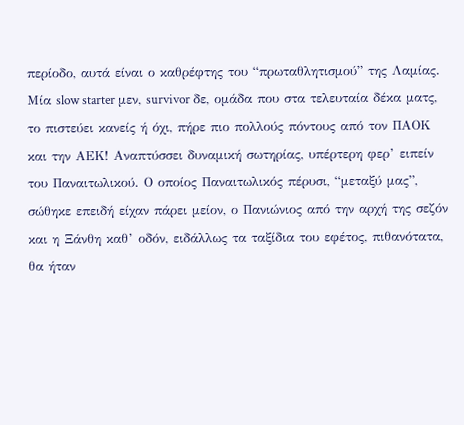περίοδο, αυτά είναι ο καθρέφτης του “πρωταθλητισμού” της Λαμίας. Μία slow starter μεν, survivor δε, ομάδα που στα τελευταία δέκα ματς, το πιστεύει κανείς ή όχι, πήρε πιο πολλούς πόντους από τον ΠΑΟΚ και την ΑΕΚ! Αναπτύσσει δυναμική σωτηρίας, υπέρτερη φερ’ ειπείν του Παναιτωλικού. Ο οποίος Παναιτωλικός πέρυσι, “μεταξύ μας”, σώθηκε επειδή είχαν πάρει μείον, ο Πανιώνιος από την αρχή της σεζόν και η Ξάνθη καθ’ οδόν, ειδάλλως τα ταξίδια του εφέτος, πιθανότατα, θα ήταν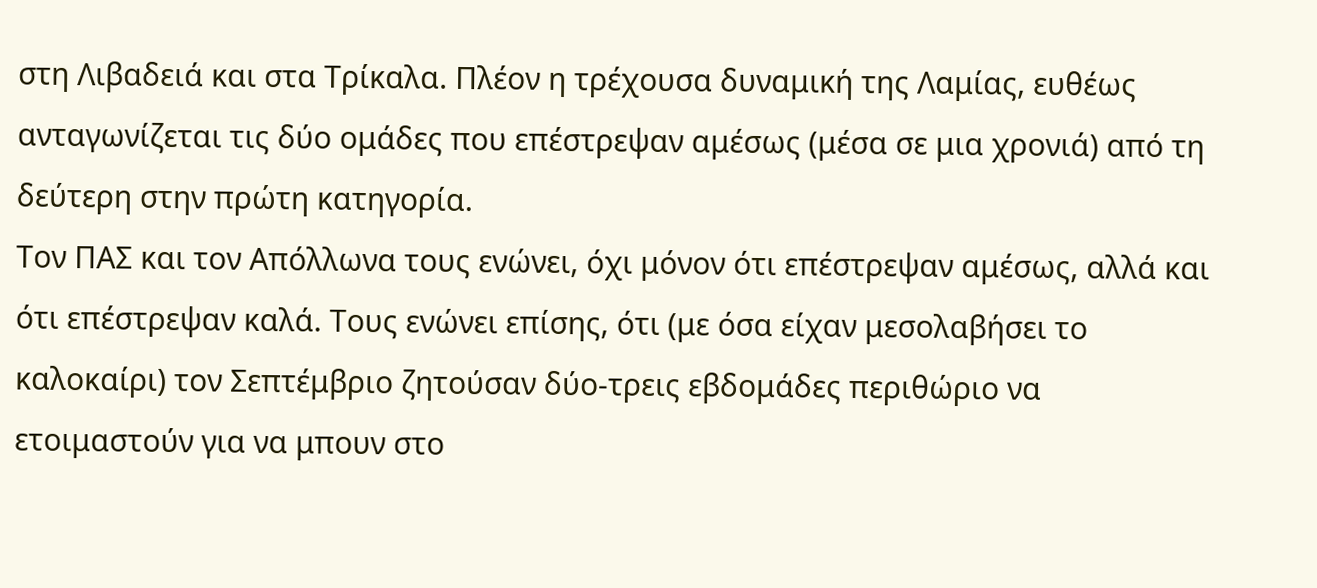στη Λιβαδειά και στα Τρίκαλα. Πλέον η τρέχουσα δυναμική της Λαμίας, ευθέως ανταγωνίζεται τις δύο ομάδες που επέστρεψαν αμέσως (μέσα σε μια χρονιά) από τη δεύτερη στην πρώτη κατηγορία.
Τον ΠΑΣ και τον Απόλλωνα τους ενώνει, όχι μόνον ότι επέστρεψαν αμέσως, αλλά και ότι επέστρεψαν καλά. Τους ενώνει επίσης, ότι (με όσα είχαν μεσολαβήσει το καλοκαίρι) τον Σεπτέμβριο ζητούσαν δύο-τρεις εβδομάδες περιθώριο να ετοιμαστούν για να μπουν στο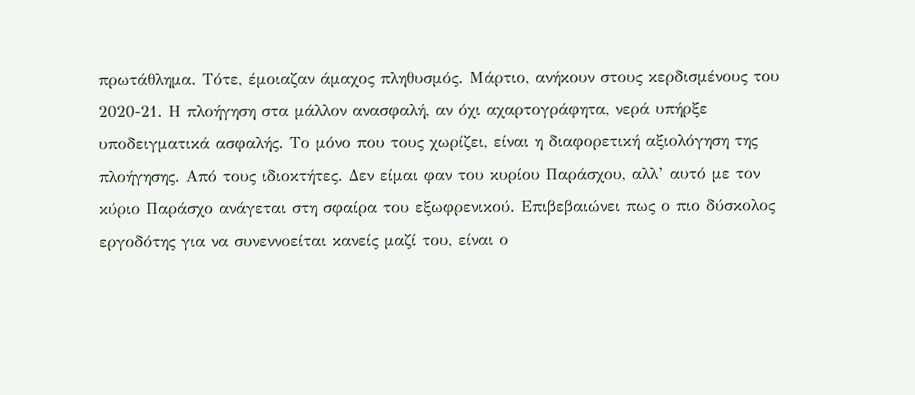πρωτάθλημα. Τότε, έμοιαζαν άμαχος πληθυσμός. Μάρτιο, ανήκουν στους κερδισμένους του 2020-21. Η πλοήγηση στα μάλλον ανασφαλή, αν όχι αχαρτογράφητα, νερά υπήρξε υποδειγματικά ασφαλής. Το μόνο που τους χωρίζει, είναι η διαφορετική αξιολόγηση της πλοήγησης. Από τους ιδιοκτήτες. Δεν είμαι φαν του κυρίου Παράσχου, αλλ’ αυτό με τον κύριο Παράσχο ανάγεται στη σφαίρα του εξωφρενικού. Επιβεβαιώνει πως ο πιο δύσκολος εργοδότης για να συνεννοείται κανείς μαζί του, είναι ο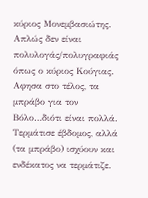κύριος Μονεμβασιώτης. Απλώς δεν είναι πολυλογάς/πολυγραφιάς όπως ο κύριος Κούγιας.
Αφησα στο τέλος, τα μπράβο για τον Βόλο…διότι είναι πολλά. Τερμάτισε έβδομος, αλλά (τα μπράβο) ισχύουν και ενδέκατος να τερμάτιζε.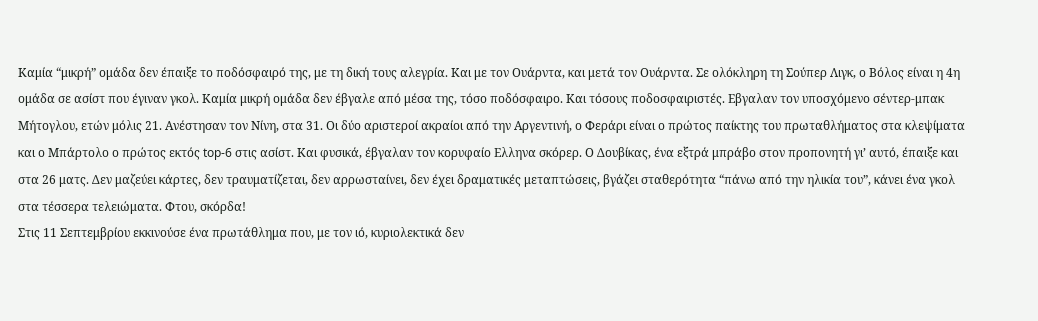Καμία “μικρή” ομάδα δεν έπαιξε το ποδόσφαιρό της, με τη δική τους αλεγρία. Και με τον Ουάρντα, και μετά τον Ουάρντα. Σε ολόκληρη τη Σούπερ Λιγκ, ο Βόλος είναι η 4η ομάδα σε ασίστ που έγιναν γκολ. Καμία μικρή ομάδα δεν έβγαλε από μέσα της, τόσο ποδόσφαιρο. Και τόσους ποδοσφαιριστές. Εβγαλαν τον υποσχόμενο σέντερ-μπακ Μήτογλου, ετών μόλις 21. Ανέστησαν τον Νίνη, στα 31. Οι δύο αριστεροί ακραίοι από την Αργεντινή, ο Φεράρι είναι ο πρώτος παίκτης του πρωταθλήματος στα κλεψίματα και ο Μπάρτολο ο πρώτος εκτός top-6 στις ασίστ. Και φυσικά, έβγαλαν τον κορυφαίο Ελληνα σκόρερ. Ο Δουβίκας, ένα εξτρά μπράβο στον προπονητή γι’ αυτό, έπαιξε και στα 26 ματς. Δεν μαζεύει κάρτες, δεν τραυματίζεται, δεν αρρωσταίνει, δεν έχει δραματικές μεταπτώσεις, βγάζει σταθερότητα “πάνω από την ηλικία του”, κάνει ένα γκολ στα τέσσερα τελειώματα. Φτου, σκόρδα!
Στις 11 Σεπτεμβρίου εκκινούσε ένα πρωτάθλημα που, με τον ιό, κυριολεκτικά δεν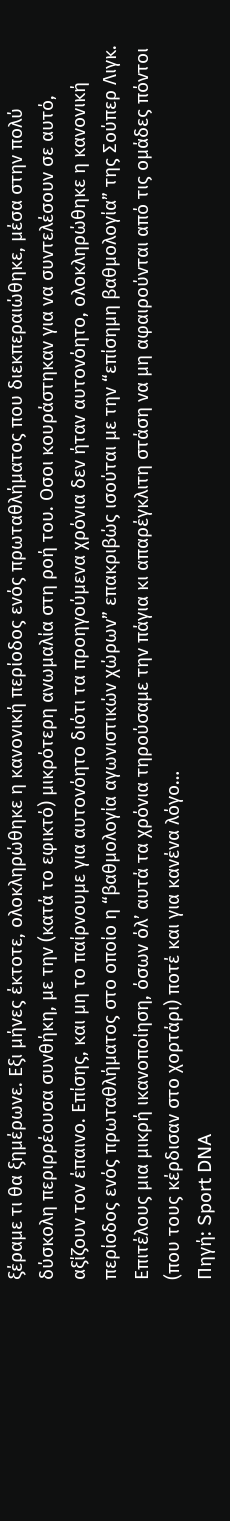ξέραμε τι θα ξημέρωνε. Εξι μήνες έκτοτε, ολοκληρώθηκε η κανονική περίοδος ενός πρωταθλήματος που διεκπεραιώθηκε, μέσα στην πολύ δύσκολη περιρρέουσα συνθήκη, με την (κατά το εφικτό) μικρότερη ανωμαλία στη ροή του. Οσοι κουράστηκαν για να συντελέσουν σε αυτό, αξίζουν τον έπαινο. Επίσης, και μη το παίρνουμε για αυτονόητο διότι τα προηγούμενα χρόνια δεν ήταν αυτονόητο, ολοκληρώθηκε η κανονική περίοδος ενός πρωταθλήματος στο οποίο η “βαθμολογία αγωνιστικών χώρων” επακριβώς ισούται με την “επίσημη βαθμολογία” της Σούπερ Λιγκ. Επιτέλους μια μικρή ικανοποίηση, όσων όλ’ αυτά τα χρόνια τηρούσαμε την πάγια κι απαρέγκλιτη στάση να μη αφαιρούνται από τις ομάδες πόντοι (που τους κέρδισαν στο χορτάρι) ποτέ και για κανένα λόγο…
Πηγή: Sport DNA